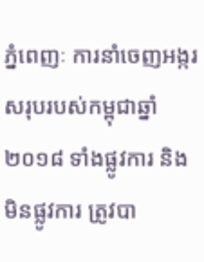ភ្នំពេញៈ ការនាំចេញអង្ករសរុបរបស់កម្ពុជាឆ្នាំ ២០១៨ ទាំងផ្លូវការ និងមិនផ្លូវការ ត្រូវបា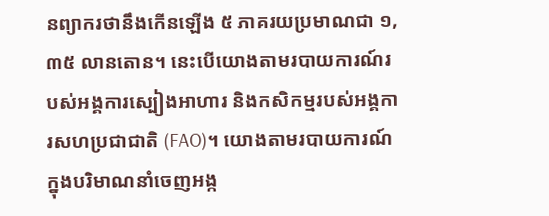នព្យាករថានឹងកើនឡើង ៥ ភាគរយប្រមាណជា ១,៣៥ លានតោន។ នេះបើយោងតាមរបាយការណ៍របស់អង្គការស្បៀងអាហារ និងកសិកម្មរបស់អង្គការសហប្រជាជាតិ (FAO)។ យោងតាមរបាយការណ៍ក្នុងបរិមាណនាំចេញអង្ក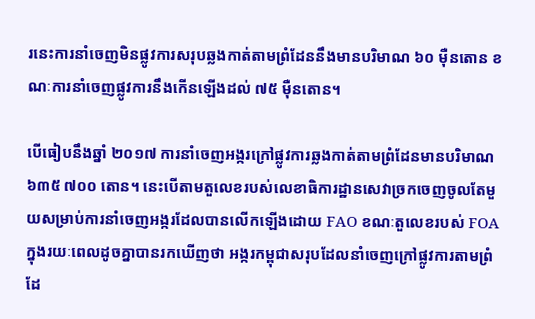រនេះការនាំចេញមិនផ្លូវការសរុបឆ្លងកាត់តាមព្រំដែននឹងមានបរិមាណ ៦០ ម៉ឺនតោន ខណៈការនាំចេញផ្លូវការនឹងកើនឡើងដល់ ៧៥ ម៉ឺនតោន។

បើធៀបនឹងឆ្នាំ ២០១៧ ការនាំចេញអង្ករក្រៅផ្លូវការឆ្លងកាត់តាមព្រំដែនមានបរិមាណ ៦៣៥ ៧០០ តោន។ នេះបើតាមតួលេខរបស់លេខាធិការដ្ឋានសេវាច្រកចេញចូលតែមួយសម្រាប់ការនាំចេញអង្ករដែលបានលើកឡើងដោយ FAO ខណៈតួលេខរបស់ FOA ក្នុងរយៈពេលដូចគ្នាបានរកឃើញថា អង្ករកម្ពុជាសរុបដែលនាំចេញក្រៅផ្លូវការតាមព្រំដែ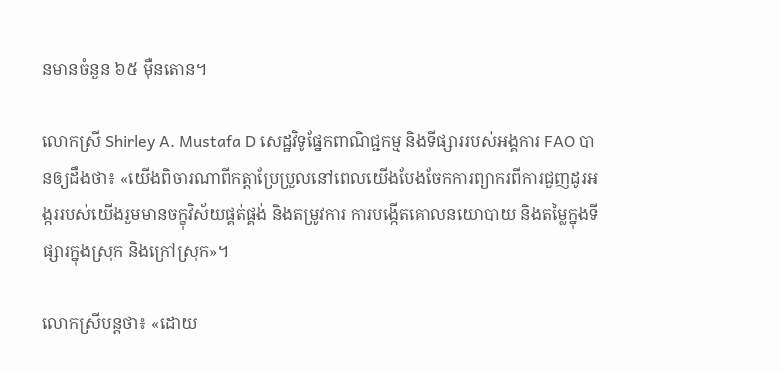នមានចំនួន ៦៥ ម៉ឺនតោន។

លោកស្រី Shirley A. Mustafa D សេដ្ឋវិទូផ្នែកពាណិជ្ជកម្ម និងទីផ្សាររបស់អង្គការ FAO បានឲ្យដឹងថា៖ «យើងពិចារណាពីកត្តាប្រែប្រួលនៅពេលយើងបែងចែកការព្យាករពីការជួញដូរអង្កររបស់យើងរួមមានចក្ខុវិស័យផ្គត់ផ្គង់ និងតម្រូវការ ការបង្កើតគោលនយោបាយ និងតម្លៃក្នុងទីផ្សារក្នុងស្រុក និងក្រៅស្រុក»។

លោកស្រីបន្តថា៖ «ដោយ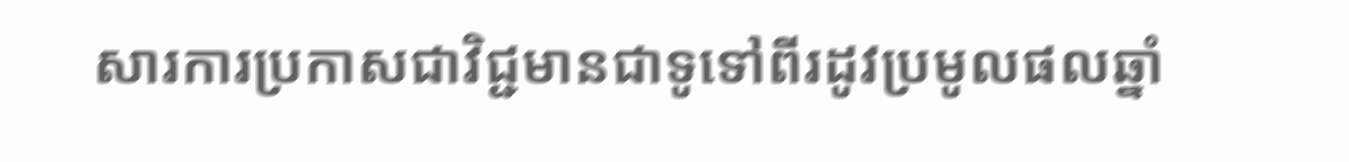សារការប្រកាសជាវិជ្ជមានជាទូទៅពីរដូវប្រមូលផលឆ្នាំ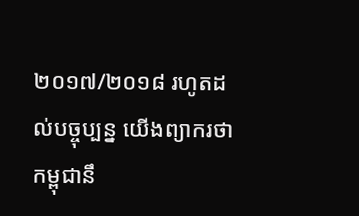២០១៧/២០១៨ រហូតដល់បច្ចុប្បន្ន យើងព្យាករថាកម្ពុជានឹ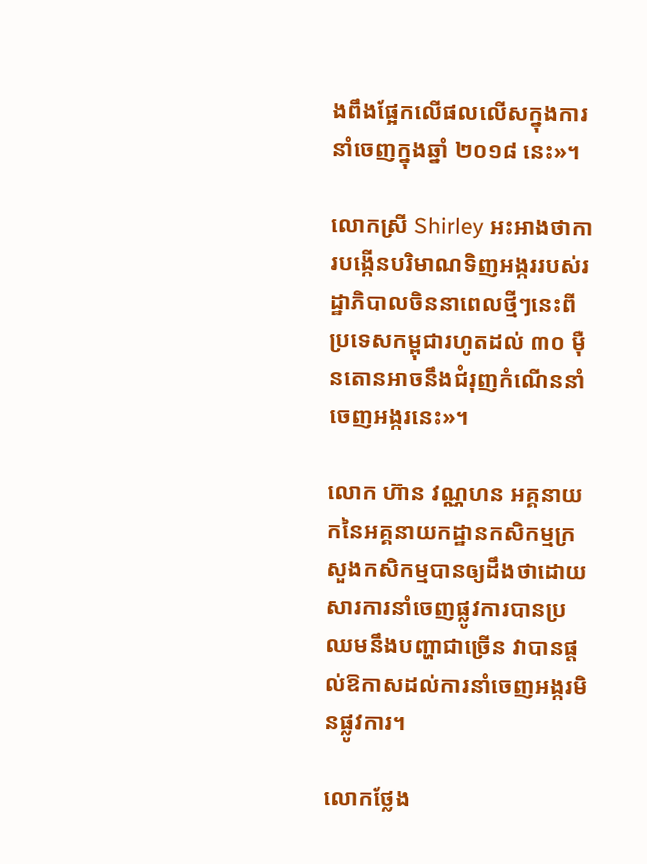ងពឹងផ្អែកលើផលលើសក្នុងការនាំចេញក្នុងឆ្នាំ ២០១៨ នេះ»។

លោកស្រី Shirley អះអាងថាការបង្កើនបរិមាណទិញអង្កររបស់រដ្ឋាភិបាលចិននាពេលថ្មីៗនេះពីប្រទេសកម្ពុជារហូតដល់ ៣០ ម៉ឺនតោនអាចនឹងជំរុញកំណើននាំចេញអង្ករនេះ»។

លោក ហ៊ាន វណ្ណហន អគ្គនាយកនៃអគ្គនាយកដ្ឋានកសិកម្មក្រសួងកសិកម្មបានឲ្យដឹងថាដោយសារការនាំចេញផ្លូវការបានប្រឈមនឹងបញ្ហាជាច្រើន វាបានផ្តល់ឱកាសដល់ការនាំចេញអង្ករមិនផ្លូវការ។

លោកថ្លែង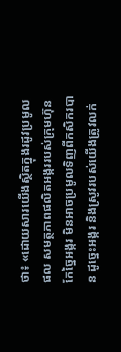ថា៖ «ដោយសារយើងស្ថិតក្នុងរដូវប្រមូលផល សមត្ថភាពផលិតអង្កររបស់ក្រុមហ៊ុនកែច្នៃអង្ករ មិនអាចប្រមូលទិញពីកសិករបាន ដូច្នេះអង្ករ និងស្រូវរបស់យើងត្រូវលក់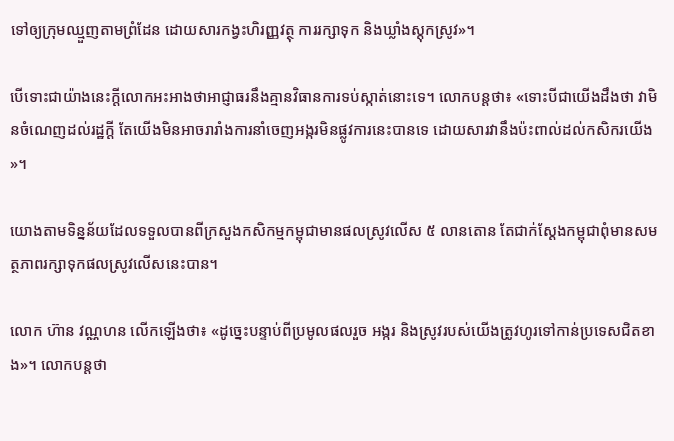ទៅឲ្យក្រុមឈ្មួញតាមព្រំដែន ដោយសារកង្វះហិរញ្ញវត្ថុ ការរក្សាទុក និងឃ្លាំងស្តុកស្រូវ»។

បើទោះជាយ៉ាងនេះក្តីលោកអះអាងថាអាជ្ញាធរនឹងគ្មានវិធានការទប់ស្កាត់នោះទេ។ លោកបន្តថា៖ «ទោះបីជាយើងដឹងថា វាមិនចំណេញដល់រដ្ឋក្តី តែយើងមិនអាចរារាំងការនាំចេញអង្ករមិនផ្លូវការនេះបានទេ ដោយសារវានឹងប៉ះពាល់ដល់កសិករយើង»។

យោងតាមទិន្នន័យដែលទទួលបានពីក្រសួងកសិកម្មកម្ពុជាមានផលស្រូវលើស ៥ លានតោន តែជាក់ស្តែងកម្ពុជាពុំមានសមត្ថភាពរក្សាទុកផលស្រូវលើសនេះបាន។

លោក ហ៊ាន វណ្ណហន លើកឡើងថា៖ «ដូច្នេះបន្ទាប់ពីប្រមូលផលរួច អង្ករ និងស្រូវរបស់យើងត្រូវហូរទៅកាន់ប្រទេសជិតខាង»។ លោកបន្តថា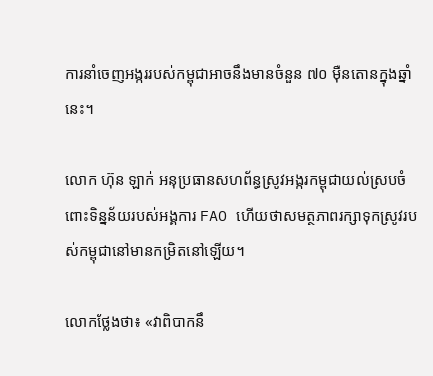ការនាំចេញអង្កររបស់កម្ពុជាអាចនឹងមានចំនួន ៧០ ម៉ឺនតោនក្នុងឆ្នាំនេះ។

លោក ហ៊ុន ឡាក់ អនុប្រធានសហព័ន្ធស្រូវអង្ករកម្ពុជាយល់ស្របចំពោះទិន្នន័យរបស់អង្គការ FAO ហើយថាសមត្ថភាពរក្សាទុកស្រូវរបស់កម្ពុជានៅមានកម្រិតនៅឡើយ។

លោកថ្លែងថា៖ «វាពិបាកនឹ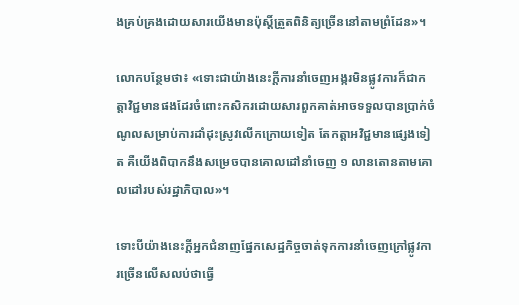ងគ្រប់គ្រងដោយសារយើងមានប៉ុស្តិ៍ត្រួតពិនិត្យច្រើននៅតាមព្រំដែន»។

លោកបន្ថែមថា៖ «ទោះជាយ៉ាងនេះក្តីការនាំចេញអង្ករមិនផ្លូវការក៏ជាកត្តាវិជ្ជមានផងដែរចំពោះកសិករដោយសារពួកគាត់អាចទទួលបានប្រាក់ចំណូលសម្រាប់ការដាំដុះស្រូវលើកក្រោយទៀត តែកត្តាអវិជ្ជមានផ្សេងទៀត គឺយើងពិបាកនឹងសម្រេចបានគោលដៅនាំចេញ ១ លានតោនតាមគោលដៅរបស់រដ្ឋាភិបាល»។

ទោះបីយ៉ាងនេះក្តីអ្នកជំនាញផ្នែកសេដ្ឋកិច្ចចាត់ទុកការនាំចេញក្រៅផ្លូវការច្រើនលើសលប់ថាធ្វើ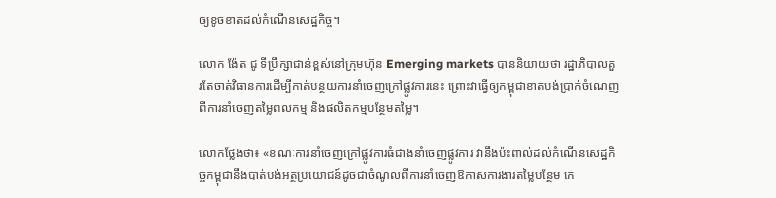ឲ្យខូចខាតដល់កំណើនសេដ្ឋកិច្ច។

លោក ង៉ែត ជូ ទីប្រឹក្សាជាន់ខ្ពស់នៅក្រុមហ៊ុន Emerging markets បាននិយាយថា រដ្ឋាភិបាលគួរតែចាត់វិធានការដើម្បីកាត់បន្ថយការនាំចេញក្រៅផ្លូវការនេះ ព្រោះវាធ្វើឲ្យកម្ពុជាខាតបង់ប្រាក់ចំណេញពីការនាំចេញតម្លៃពលកម្ម និងផលិតកម្មបន្ថែមតម្លៃ។

លោកថ្លែងថា៖ «ខណៈការនាំចេញក្រៅផ្លូវការធំជាងនាំចេញផ្លូវការ វានឹងប៉ះពាល់ដល់កំណើនសេដ្ឋកិច្ចកម្ពុជានឹងបាត់បង់អត្ថប្រយោជន៍ដូចជាចំណូលពីការនាំចេញឱកាសការងារតម្លៃបន្ថែម កេ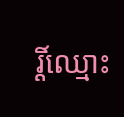រ្តិ៍ឈ្មោះ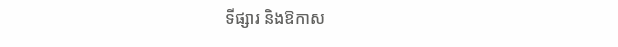ទីផ្សារ និងឱកាស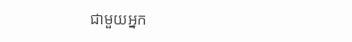ជាមួយអ្នក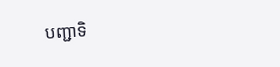បញ្ជាទិ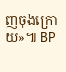ញចុងក្រោយ»៕ BP